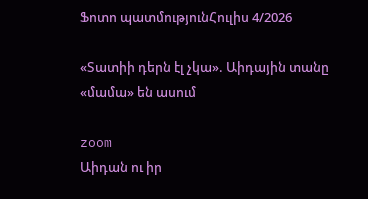Ֆոտո պատմությունՀուլիս 4/2026

«Տատիի դերն էլ չկա». Աիդային տանը «մամա» են ասում

zoom
Աիդան ու իր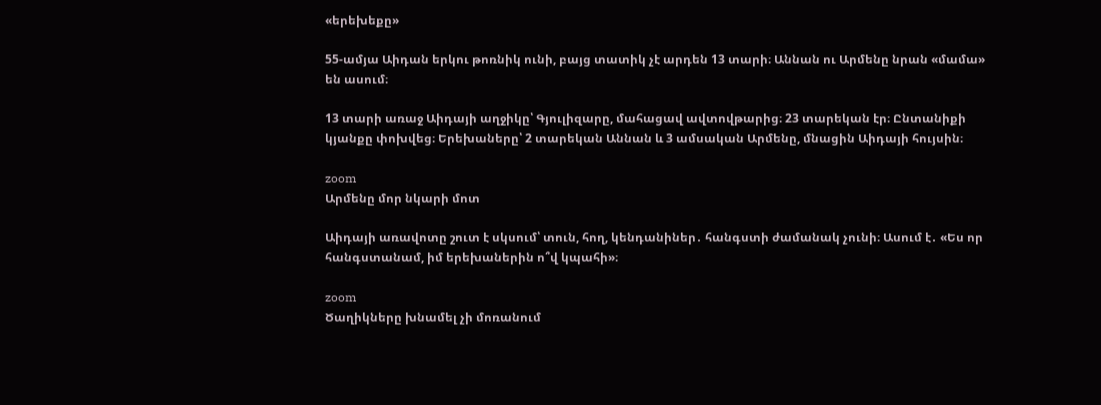«երեխեքը»

55-ամյա Աիդան երկու թոռնիկ ունի, բայց տատիկ չէ արդեն 13 տարի։ Աննան ու Արմենը նրան «մամա» են ասում։

13 տարի առաջ Աիդայի աղջիկը՝ Գյուլիզարը, մահացավ ավտովթարից։ 23 տարեկան էր։ Ընտանիքի կյանքը փոխվեց։ Երեխաները՝ 2 տարեկան Աննան և 3 ամսական Արմենը, մնացին Աիդայի հույսին։

zoom
Արմենը մոր նկարի մոտ

Աիդայի առավոտը շուտ է սկսում՝ տուն, հող, կենդանիներ․ հանգստի ժամանակ չունի։ Ասում է․ «Ես որ հանգստանամ, իմ երեխաներին ո՞վ կպահի»։

zoom
Ծաղիկները խնամել չի մոռանում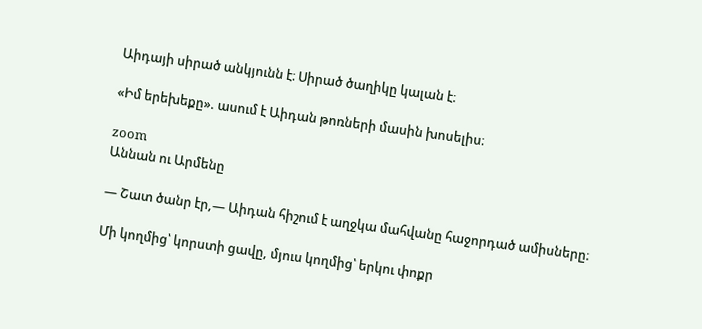Աիդայի սիրած անկյունն է։ Սիրած ծաղիկը կալան է։

«Իմ երեխեքը». ասում է Աիդան թոռների մասին խոսելիս։

zoom
Աննան ու Արմենը

— Շատ ծանր էր,— Աիդան հիշում է աղջկա մահվանը հաջորդած ամիսները։

Մի կողմից՝ կորստի ցավը, մյուս կողմից՝ երկու փոքր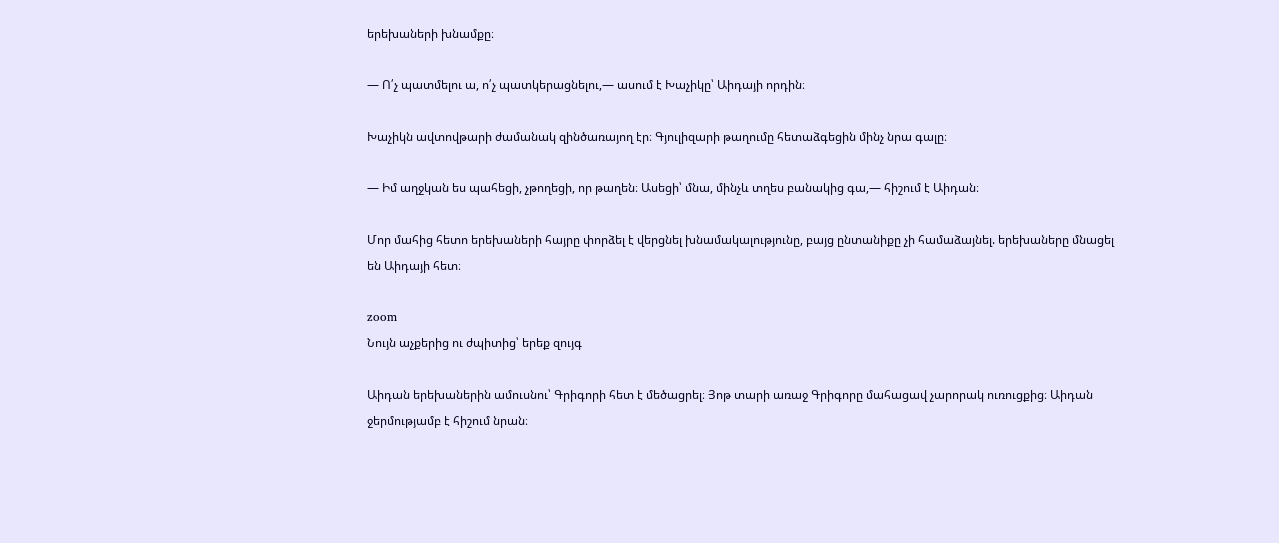երեխաների խնամքը։

— Ո՛չ պատմելու ա, ո՛չ պատկերացնելու,— ասում է Խաչիկը՝ Աիդայի որդին։

Խաչիկն ավտովթարի ժամանակ զինծառայող էր։ Գյուլիզարի թաղումը հետաձգեցին մինչ նրա գալը։

— Իմ աղջկան ես պահեցի, չթողեցի, որ թաղեն։ Ասեցի՝ մնա, մինչև տղես բանակից գա,— հիշում է Աիդան։

Մոր մահից հետո երեխաների հայրը փորձել է վերցնել խնամակալությունը, բայց ընտանիքը չի համաձայնել. երեխաները մնացել են Աիդայի հետ։

zoom
Նույն աչքերից ու ժպիտից՝ երեք զույգ

Աիդան երեխաներին ամուսնու՝ Գրիգորի հետ է մեծացրել։ Յոթ տարի առաջ Գրիգորը մահացավ չարորակ ուռուցքից։ Աիդան ջերմությամբ է հիշում նրան։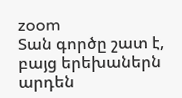zoom
Տան գործը շատ է, բայց երեխաներն արդեն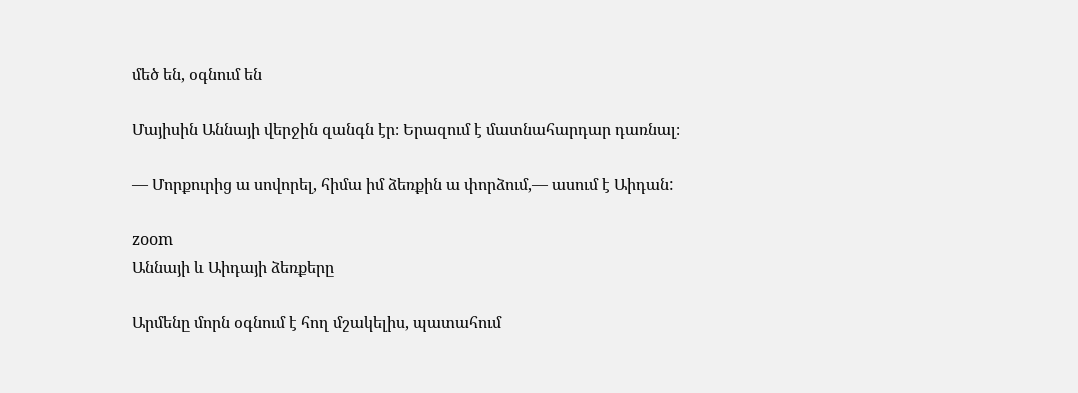մեծ են, օգնում են

Մայիսին Աննայի վերջին զանգն էր։ Երազում է մատնահարդար դառնալ։

— Մորքուրից ա սովորել, հիմա իմ ձեռքին ա փորձում,— ասում է Աիդան:

zoom
Աննայի և Աիդայի ձեռքերը

Արմենը մորն օգնում է հող մշակելիս, պատահում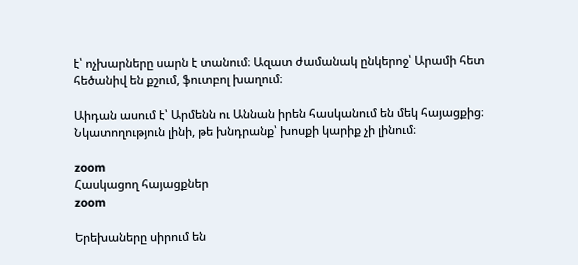է՝ ոչխարները սարն է տանում։ Ազատ ժամանակ ընկերոջ՝ Արամի հետ հեծանիվ են քշում, ֆուտբոլ խաղում։

Աիդան ասում է՝ Արմենն ու Աննան իրեն հասկանում են մեկ հայացքից։ Նկատողություն լինի, թե խնդրանք՝ խոսքի կարիք չի լինում։

zoom
Հասկացող հայացքներ
zoom

Երեխաները սիրում են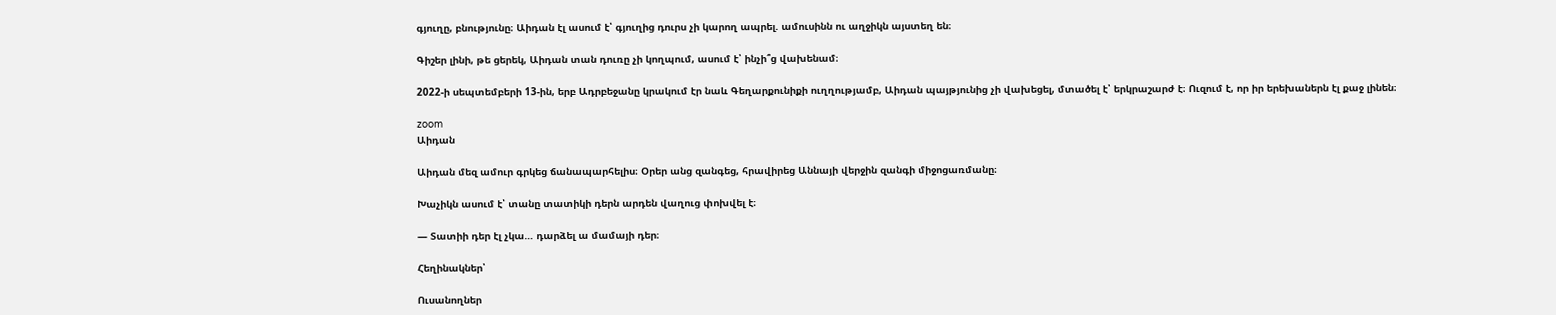գյուղը, բնությունը։ Աիդան էլ ասում է՝ գյուղից դուրս չի կարող ապրել. ամուսինն ու աղջիկն այստեղ են։

Գիշեր լինի, թե ցերեկ, Աիդան տան դուռը չի կողպում, ասում է՝ ինչի՞ց վախենամ։

2022-ի սեպտեմբերի 13-ին, երբ Ադրբեջանը կրակում էր նաև Գեղարքունիքի ուղղությամբ, Աիդան պայթյունից չի վախեցել, մտածել է՝ երկրաշարժ է։ Ուզում է, որ իր երեխաներն էլ քաջ լինեն։

zoom
Աիդան

Աիդան մեզ ամուր գրկեց ճանապարհելիս։ Օրեր անց զանգեց, հրավիրեց Աննայի վերջին զանգի միջոցառմանը։

Խաչիկն ասում է՝ տանը տատիկի դերն արդեն վաղուց փոխվել է։

— Տատիի դեր էլ չկա… դարձել ա մամայի դեր։

Հեղինակներ՝

Ուսանողներ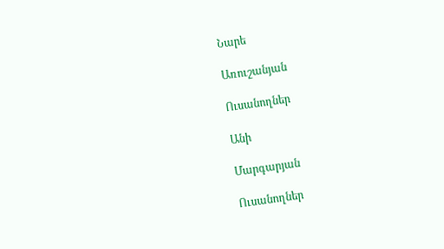Նարե

Առուշանյան

Ուսանողներ

Անի

Մարգարյան

Ուսանողներ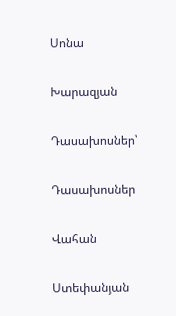Սոնա

Խարազյան

Դասախոսներ՝

Դասախոսներ

Վահան

Ստեփանյան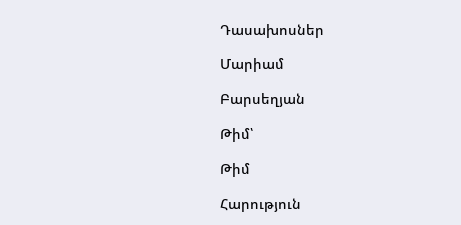Դասախոսներ

Մարիամ

Բարսեղյան

Թիմ՝

Թիմ

Հարություն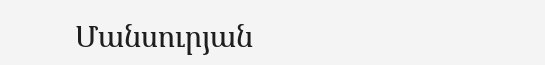Մանսուրյան